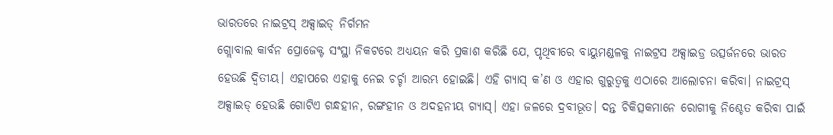ଭାରତରେ ନାଇଟ୍ରସ୍ ଅକ୍ସାଇଡ୍ ନିର୍ଗମନ
ଗ୍ଲୋବାଲ କାର୍ବନ ପ୍ରୋଜେକ୍ଟ ସଂସ୍ଥା ନିକଟରେ ଅଧ୍ୟୟନ କରି ପ୍ରକାଶ କରିଛି ଯେ, ପୃଥିବୀରେ ବାୟୁମଣ୍ଡଳକୁ ନାଇଟ୍ରସ ଅକ୍ସାଇଡ୍ର ଉତ୍ସର୍ଜନରେ ଭାରତ ହେଉଛି ଦ୍ୱିତୀୟ। ଏହାପରେ ଏହାକୁ ନେଇ ଚର୍ଚ୍ଚା ଆରମ୍ଭ ହୋଇଛି। ଏହି ଗ୍ୟାସ୍ କ’ଣ ଓ ଏହାର ଗୁରୁତ୍ୱକୁ ଏଠାରେ ଆଲୋଚନା କରିବା। ନାଇଟ୍ରସ୍ ଅକ୍ସାଇଡ୍ ହେଉଛି ଗୋଟିଏ ଗନ୍ଧହୀନ, ରଙ୍ଗହୀନ ଓ ଅଦହନୀୟ ଗ୍ୟାସ୍। ଏହା ଜଳରେ ଦ୍ରବୀଭୂତ। ଦନ୍ତ ଚିକିତ୍ସକମାନେ ରୋଗୀକୁ ନିଶ୍ଚେତ କରିବା ପାଇଁ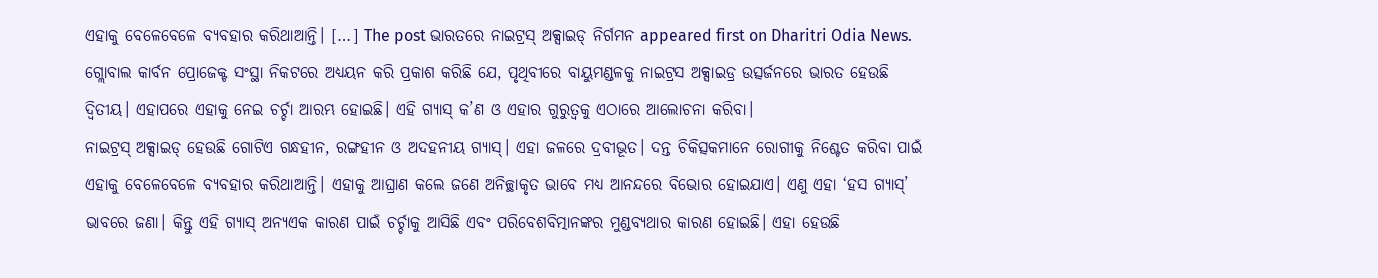ଏହାକୁ ବେଳେବେଳେ ବ୍ୟବହାର କରିଥାଆନ୍ତି। […] The post ଭାରତରେ ନାଇଟ୍ରସ୍ ଅକ୍ସାଇଡ୍ ନିର୍ଗମନ appeared first on Dharitri Odia News.
ଗ୍ଲୋବାଲ କାର୍ବନ ପ୍ରୋଜେକ୍ଟ ସଂସ୍ଥା ନିକଟରେ ଅଧ୍ୟୟନ କରି ପ୍ରକାଶ କରିଛି ଯେ, ପୃଥିବୀରେ ବାୟୁମଣ୍ଡଳକୁ ନାଇଟ୍ରସ ଅକ୍ସାଇଡ୍ର ଉତ୍ସର୍ଜନରେ ଭାରତ ହେଉଛି ଦ୍ୱିତୀୟ। ଏହାପରେ ଏହାକୁ ନେଇ ଚର୍ଚ୍ଚା ଆରମ୍ଭ ହୋଇଛି। ଏହି ଗ୍ୟାସ୍ କ’ଣ ଓ ଏହାର ଗୁରୁତ୍ୱକୁ ଏଠାରେ ଆଲୋଚନା କରିବା।
ନାଇଟ୍ରସ୍ ଅକ୍ସାଇଡ୍ ହେଉଛି ଗୋଟିଏ ଗନ୍ଧହୀନ, ରଙ୍ଗହୀନ ଓ ଅଦହନୀୟ ଗ୍ୟାସ୍। ଏହା ଜଳରେ ଦ୍ରବୀଭୂତ। ଦନ୍ତ ଚିକିତ୍ସକମାନେ ରୋଗୀକୁ ନିଶ୍ଚେତ କରିବା ପାଇଁ ଏହାକୁ ବେଳେବେଳେ ବ୍ୟବହାର କରିଥାଆନ୍ତି। ଏହାକୁ ଆଘ୍ରାଣ କଲେ ଜଣେ ଅନିଚ୍ଛାକୃତ ଭାବେ ମଧ୍ୟ ଆନନ୍ଦରେ ବିଭୋର ହୋଇଯାଏ। ଏଣୁ ଏହା ‘ହସ ଗ୍ୟାସ୍’ ଭାବରେ ଜଣା। କିନ୍ତୁ ଏହି ଗ୍ୟାସ୍ ଅନ୍ୟଏକ କାରଣ ପାଇଁ ଚର୍ଚ୍ଚାକୁ ଆସିଛି ଏବଂ ପରିବେଶବିତ୍ମାନଙ୍କର ମୁଣ୍ଡବ୍ୟଥାର କାରଣ ହୋଇଛି। ଏହା ହେଉଛି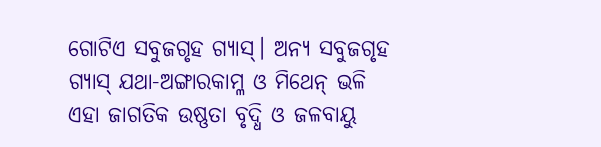ଗୋଟିଏ ସବୁଜଗୃହ ଗ୍ୟାସ୍। ଅନ୍ୟ ସବୁଜଗୃହ ଗ୍ୟାସ୍ ଯଥା-ଅଙ୍ଗାରକାମ୍ଳ ଓ ମିଥେନ୍ ଭଳି ଏହା ଜାଗତିକ ଉଷ୍ଣତା ବୃଦ୍ଧି ଓ ଜଳବାୟୁ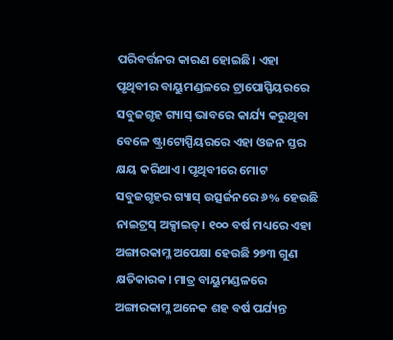ପରିବର୍ତ୍ତନର କାରଣ ହୋଇଛି। ଏହା ପୃଥିବୀର ବାୟୁମଣ୍ଡଳରେ ଟ୍ରାପୋସ୍ପିୟରରେ ସବୁଜଗୃହ ଗ୍ୟାସ୍ ଭାବରେ କାର୍ଯ୍ୟ କରୁଥିବା ବେଳେ ଷ୍ଟ୍ରାଟୋସ୍ପିୟରରେ ଏହା ଓଜନ ସ୍ତର କ୍ଷୟ କରିଥାଏ। ପୃଥିବୀରେ ମୋଟ ସବୁଜଗୃହର ଗ୍ୟାସ୍ ଉତ୍ସର୍ଜନରେ ୬% ହେଉଛି ନାଇଟ୍ରସ୍ ଅକ୍ସାଇଡ୍। ୧୦୦ ବର୍ଷ ମଧ୍ୟରେ ଏହା ଅଙ୍ଗାରକାମ୍ଳ ଅପେକ୍ଷା ହେଉଛି ୨୭୩ ଗୁଣ କ୍ଷତିକାରକ। ମାତ୍ର ବାୟୁମଣ୍ଡଳରେ ଅଙ୍ଗାରକାମ୍ଳ ଅନେକ ଶହ ବର୍ଷ ପର୍ଯ୍ୟନ୍ତ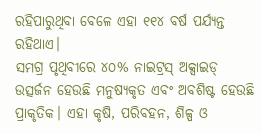ରହିପାରୁଥିବା ବେଳେ ଏହା ୧୧୪ ବର୍ଷ ପର୍ଯ୍ୟନ୍ତ ରହିଥାଏ।
ସମଗ୍ର ପୃଥିବୀରେ ୪୦% ନାଇଟ୍ରସ୍ ଅକ୍ସାଇଡ୍ ଉତ୍ସର୍ଜନ ହେଉଛି ମନୁଷ୍ୟକୃତ ଏବଂ ଅବଶିଷ୍ଟ ହେଉଛି ପ୍ରାକୃତିକ। ଏହା କୃଷି, ପରିବହନ, ଶିଳ୍ପ ଓ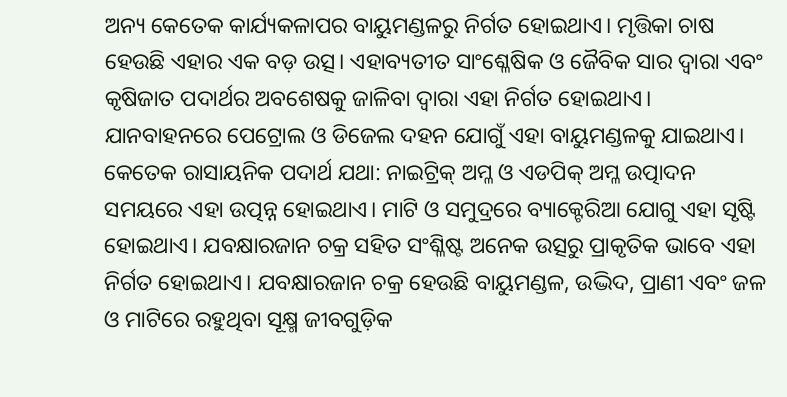ଅନ୍ୟ କେତେକ କାର୍ଯ୍ୟକଳାପର ବାୟୁମଣ୍ଡଳରୁ ନିର୍ଗତ ହୋଇଥାଏ। ମୃତ୍ତିକା ଚାଷ ହେଉଛି ଏହାର ଏକ ବଡ଼ ଉତ୍ସ। ଏହାବ୍ୟତୀତ ସାଂଶ୍ଳେଷିକ ଓ ଜୈବିକ ସାର ଦ୍ୱାରା ଏବଂ କୃଷିଜାତ ପଦାର୍ଥର ଅବଶେଷକୁ ଜାଳିବା ଦ୍ୱାରା ଏହା ନିର୍ଗତ ହୋଇଥାଏ। ଯାନବାହନରେ ପେଟ୍ରୋଲ ଓ ଡିଜେଲ ଦହନ ଯୋଗୁଁ ଏହା ବାୟୁମଣ୍ଡଳକୁ ଯାଇଥାଏ। କେତେକ ରାସାୟନିକ ପଦାର୍ଥ ଯଥା: ନାଇଟ୍ରିକ୍ ଅମ୍ଳ ଓ ଏଡପିକ୍ ଅମ୍ଳ ଉତ୍ପାଦନ ସମୟରେ ଏହା ଉତ୍ପନ୍ନ ହୋଇଥାଏ। ମାଟି ଓ ସମୁଦ୍ରରେ ବ୍ୟାକ୍ଟେରିଆ ଯୋଗୁ ଏହା ସୃଷ୍ଟି ହୋଇଥାଏ। ଯବକ୍ଷାରଜାନ ଚକ୍ର ସହିତ ସଂଶ୍ଳିଷ୍ଟ ଅନେକ ଉତ୍ସରୁ ପ୍ରାକୃତିକ ଭାବେ ଏହା ନିର୍ଗତ ହୋଇଥାଏ। ଯବକ୍ଷାରଜାନ ଚକ୍ର ହେଉଛି ବାୟୁମଣ୍ଡଳ, ଉଦ୍ଭିଦ, ପ୍ରାଣୀ ଏବଂ ଜଳ ଓ ମାଟିରେ ରହୁଥିବା ସୂକ୍ଷ୍ମ ଜୀବଗୁଡ଼ିକ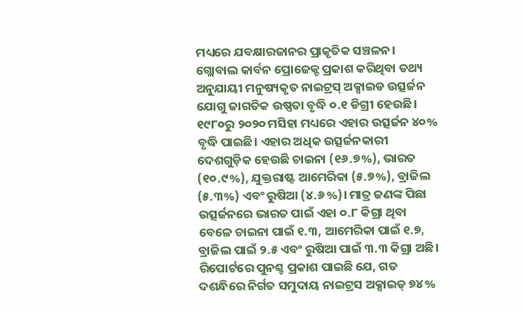ମଧ୍ୟରେ ଯବକ୍ଷାରଜାନର ପ୍ରାକୃତିକ ସଞ୍ଚଳନ।
ଗ୍ଲୋବାଲ କାର୍ବନ ପ୍ରୋଜେକ୍ଟ ପ୍ରକାଶ କରିଥିବା ତଥ୍ୟ ଅନୁଯାୟୀ ମନୁଷ୍ୟକୃତ ନାଇଟ୍ରସ୍ ଅକ୍ସାଇଡ ଉତ୍ସର୍ଜନ ଯୋଗୁ ଜାଗତିକ ଉଷ୍ଣତା ବୃଦ୍ଧି ୦.୧ ଡିଗ୍ରୀ ହେଉଛି। ୧୯୮୦ରୁ ୨୦୨୦ ମସିହା ମଧ୍ୟରେ ଏହାର ଉତ୍ସର୍ଜନ ୪୦% ବୃଦ୍ଧି ପାଇଛି। ଏହାର ଅଧିକ ଉତ୍ସର୍ଜନକାରୀ ଦେଶଗୁଡ଼ିକ ହେଉଛି ଚାଇନା (୧୬.୭%), ଭାରତ (୧୦.୯%), ଯୁକ୍ତରାଷ୍ଟ ଆମେରିକା (୫.୭%), ବ୍ରାଜିଲ (୫.୩%) ଏବଂ ରୁଷିଆ (୪.୬%)। ମାତ୍ର ଜଣଙ୍କ ପିଛା ଉତ୍ସର୍ଜନରେ ଭାରତ ପାଇଁ ଏହା ୦.୮ କିଗ୍ରା ଥିବା ବେଳେ ଚାଇନା ପାଇଁ ୧.୩, ଆମେରିକା ପାଇଁ ୧.୭, ବ୍ରାଜିଲ ପାଇଁ ୨.୫ ଏବଂ ରୁଷିଆ ପାଇଁ ୩.୩ କିଗ୍ରା ଅଛି। ରିପୋର୍ଟରେ ପୁନଶ୍ଚ ପ୍ରକାଶ ପାଇଛି ଯେ, ଗତ ଦଶନ୍ଧିରେ ନିର୍ଗତ ସମୁଦାୟ ନାଇଟ୍ରସ ଅକ୍ସାଇଡ୍ ୭୪%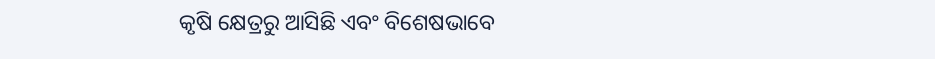କୃଷି କ୍ଷେତ୍ରରୁ ଆସିଛି ଏବଂ ବିଶେଷଭାବେ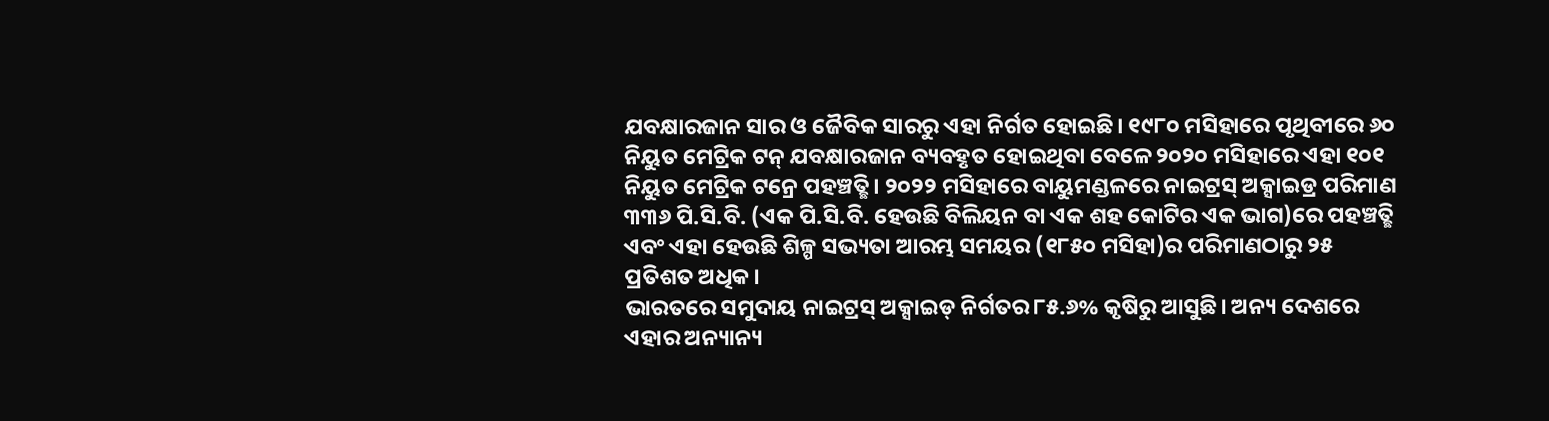ଯବକ୍ଷାରଜାନ ସାର ଓ ଜୈବିକ ସାରରୁ ଏହା ନିର୍ଗତ ହୋଇଛି। ୧୯୮୦ ମସିହାରେ ପୃଥିବୀରେ ୬୦ ନିୟୁତ ମେଟ୍ରିକ ଟନ୍ ଯବକ୍ଷାରଜାନ ବ୍ୟବହୃତ ହୋଇଥିବା ବେଳେ ୨୦୨୦ ମସିହାରେ ଏହା ୧୦୧ ନିୟୁତ ମେଟ୍ରିକ ଟନ୍ରେ ପହଞ୍ଚତ୍ଛି। ୨୦୨୨ ମସିହାରେ ବାୟୁମଣ୍ଡଳରେ ନାଇଟ୍ରସ୍ ଅକ୍ସାଇଡ୍ର ପରିମାଣ ୩୩୬ ପି.ସି.ବି. (ଏକ ପି.ସି.ବି. ହେଉଛି ବିଲିୟନ ବା ଏକ ଶହ କୋଟିର ଏକ ଭାଗ)ରେ ପହଞ୍ଚତ୍ଛି ଏବଂ ଏହା ହେଉଛି ଶିଳ୍ପ ସଭ୍ୟତା ଆରମ୍ଭ ସମୟର (୧୮୫୦ ମସିହା)ର ପରିମାଣଠାରୁ ୨୫ ପ୍ରତିଶତ ଅଧିକ।
ଭାରତରେ ସମୁଦାୟ ନାଇଟ୍ରସ୍ ଅକ୍ସାଇଡ୍ ନିର୍ଗତର ୮୫.୬% କୃଷିରୁ ଆସୁଛି। ଅନ୍ୟ ଦେଶରେ ଏହାର ଅନ୍ୟାନ୍ୟ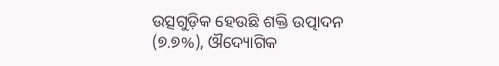ଉତ୍ସଗୁଡ଼ିକ ହେଉଛି ଶକ୍ତି ଉତ୍ପାଦନ (୭.୭%), ଔଦ୍ୟୋଗିକ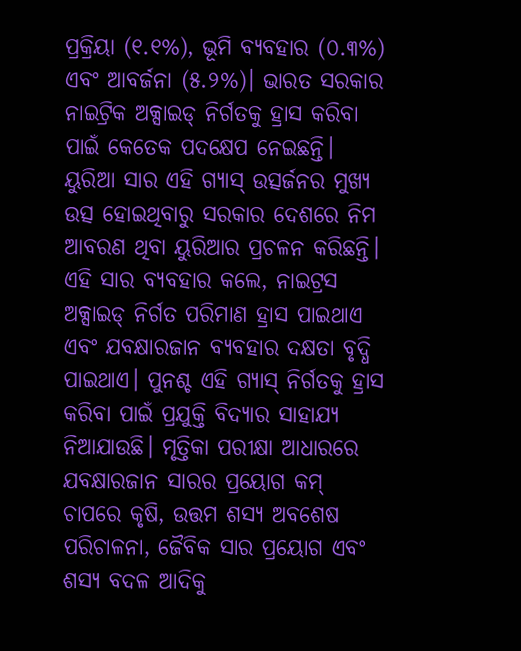ପ୍ରକ୍ରିୟା (୧.୧%), ଭୂମି ବ୍ୟବହାର (୦.୩%) ଏବଂ ଆବର୍ଜନା (୫.୨%)। ଭାରତ ସରକାର ନାଇଟ୍ରିକ ଅକ୍ସାଇଡ୍ ନିର୍ଗତକୁ ହ୍ରାସ କରିବା ପାଇଁ କେତେକ ପଦକ୍ଷେପ ନେଇଛନ୍ତି। ୟୁରିଆ ସାର ଏହି ଗ୍ୟାସ୍ ଉତ୍ସର୍ଜନର ମୁଖ୍ୟ ଉତ୍ସ ହୋଇଥିବାରୁ ସରକାର ଦେଶରେ ନିମ ଆବରଣ ଥିବା ୟୁରିଆର ପ୍ରଚଳନ କରିଛନ୍ତି। ଏହି ସାର ବ୍ୟବହାର କଲେ, ନାଇଟ୍ରସ ଅକ୍ସାଇଡ୍ ନିର୍ଗତ ପରିମାଣ ହ୍ରାସ ପାଇଥାଏ ଏବଂ ଯବକ୍ଷାରଜାନ ବ୍ୟବହାର ଦକ୍ଷତା ବୃଦ୍ଧି ପାଇଥାଏ। ପୁନଶ୍ଚ ଏହି ଗ୍ୟାସ୍ ନିର୍ଗତକୁ ହ୍ରାସ କରିବା ପାଇଁ ପ୍ରଯୁକ୍ତି ବିଦ୍ୟାର ସାହାଯ୍ୟ ନିଆଯାଉଛି। ମୃତ୍ତିକା ପରୀକ୍ଷା ଆଧାରରେ ଯବକ୍ଷାରଜାନ ସାରର ପ୍ରୟୋଗ କମ୍ ଚାପରେ କୃଷି, ଉତ୍ତମ ଶସ୍ୟ ଅବଶେଷ ପରିଚାଳନା, ଜୈବିକ ସାର ପ୍ରୟୋଗ ଏବଂ ଶସ୍ୟ ବଦଳ ଆଦିକୁ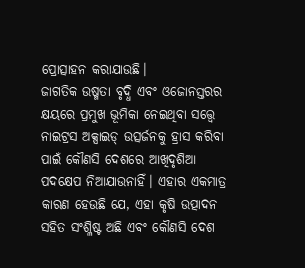ପ୍ରୋତ୍ସାହନ କରାଯାଉଛି।
ଜାଗତିକ ଉଷ୍ମତା ବୃଦ୍ଧି ଏବଂ ଓଜୋନସ୍ତରର କ୍ଷୟରେ ପ୍ରମୁଖ ଭୂମିକା ନେଇଥିବା ସତ୍ତ୍ୱେ ନାଇଟ୍ରସ ଅକ୍ସାଇଡ୍ ଉତ୍ସର୍ଜନକୁ ହ୍ରାସ କରିବା ପାଇଁ କୌଣସି ଦେଶରେ ଆଖିଦୃଶିଆ ପଦକ୍ଷେପ ନିଆଯାଉନାହିଁ। ଏହାର ଏକମାତ୍ର କାରଣ ହେଉଛି ଯେ, ଏହା କୃଷି ଉତ୍ପାଦନ ସହିତ ସଂଶ୍ଳିଷ୍ଟ ଅଛି ଏବଂ କୌଣସି ଦେଶ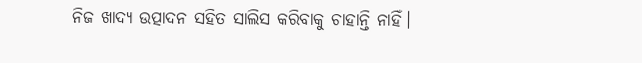ନିଜ ଖାଦ୍ୟ ଉତ୍ପାଦନ ସହିତ ସାଲିସ କରିବାକୁ ଚାହାନ୍ତି ନାହିଁ।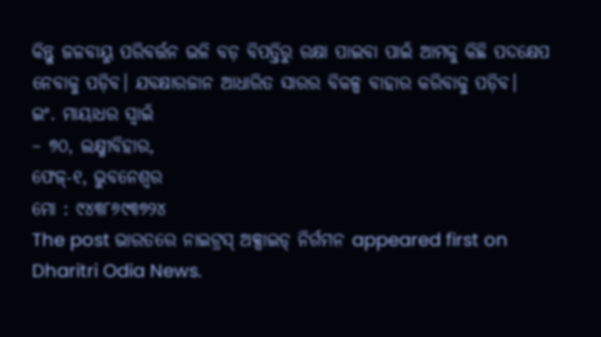କିନ୍ତୁ ଜଳବାୟୁ ପରିବର୍ତ୍ତନ ଭଳି ବଡ଼ ବିପତ୍ତିରୁ ରକ୍ଷା ପାଇବା ପାଇଁ ଆମକୁ କିଛି ପଦକ୍ଷେପ ନେବାକୁ ପଡ଼ିବ। ଯବକ୍ଷାରଜାନ ଆଧାରିତ ସାରର ବିକଳ୍ପ ବାହାର କରିବାକୁ ପଡ଼ିବ।
ଇଂ. ମାୟାଧର ସ୍ବାଇଁ
– ୭୦, ଲକ୍ଷ୍ମୀବିହାର,
ଫେଜ୍-୧, ଭୁବନେଶ୍ୱର
ମୋ : ୯୪୩୮୬୯୩୭୨୪
The post ଭାରତରେ ନାଇଟ୍ରସ୍ ଅକ୍ସାଇଡ୍ ନିର୍ଗମନ appeared first on Dharitri Odia News.